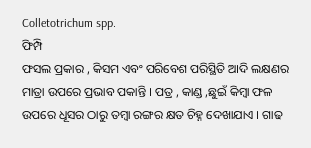Colletotrichum spp.
ଫିମ୍ପି
ଫସଲ ପ୍ରକାର , କିସମ ଏବଂ ପରିବେଶ ପରିସ୍ଥିତି ଆଦି ଲକ୍ଷଣର ମାତ୍ରା ଉପରେ ପ୍ରଭାବ ପକାନ୍ତି । ପତ୍ର , କାଣ୍ଡ ,ଛୁଇଁ କିମ୍ବା ଫଳ ଉପରେ ଧୂସର ଠାରୁ ତମ୍ବା ରଙ୍ଗର କ୍ଷତ ଚିହ୍ନ ଦେଖାଯାଏ । ଗାଢ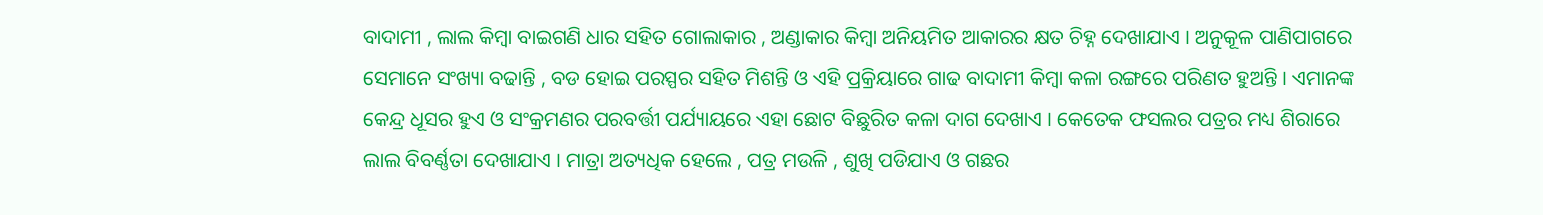ବାଦାମୀ , ଲାଲ କିମ୍ବା ବାଇଗଣି ଧାର ସହିତ ଗୋଲାକାର , ଅଣ୍ଡାକାର କିମ୍ବା ଅନିୟମିତ ଆକାରର କ୍ଷତ ଚିହ୍ନ ଦେଖାଯାଏ । ଅନୁକୂଳ ପାଣିପାଗରେ ସେମାନେ ସଂଖ୍ୟା ବଢାନ୍ତି , ବଡ ହୋଇ ପରସ୍ପର ସହିତ ମିଶନ୍ତି ଓ ଏହି ପ୍ରକ୍ରିୟାରେ ଗାଢ ବାଦାମୀ କିମ୍ବା କଳା ରଙ୍ଗରେ ପରିଣତ ହୁଅନ୍ତି । ଏମାନଙ୍କ କେନ୍ଦ୍ର ଧୂସର ହୁଏ ଓ ସଂକ୍ରମଣର ପରବର୍ତ୍ତୀ ପର୍ଯ୍ୟାୟରେ ଏହା ଛୋଟ ବିଛୁରିତ କଳା ଦାଗ ଦେଖାଏ । କେତେକ ଫସଲର ପତ୍ରର ମଧ୍ୟ ଶିରାରେ ଲାଲ ବିବର୍ଣ୍ଣତା ଦେଖାଯାଏ । ମାତ୍ରା ଅତ୍ୟଧିକ ହେଲେ , ପତ୍ର ମଉଳି , ଶୁଖି ପଡିଯାଏ ଓ ଗଛର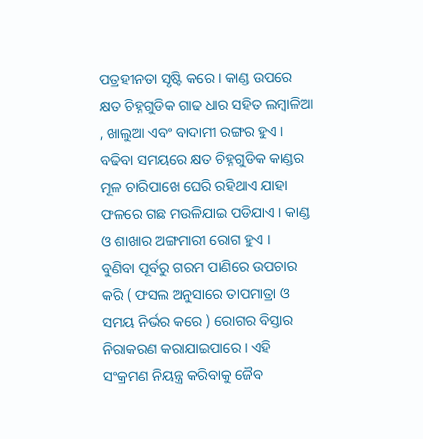ପତ୍ରହୀନତା ସୃଷ୍ଟି କରେ । କାଣ୍ଡ ଉପରେ କ୍ଷତ ଚିହ୍ନଗୁଡିକ ଗାଢ ଧାର ସହିତ ଲମ୍ବାଳିଆ , ଖାଲୁଆ ଏବଂ ବାଦାମୀ ରଙ୍ଗର ହୁଏ । ବଢିବା ସମୟରେ କ୍ଷତ ଚିହ୍ନଗୁଡିକ କାଣ୍ଡର ମୂଳ ଚାରିପାଖେ ଘେରି ରହିଥାଏ ଯାହା ଫଳରେ ଗଛ ମଉଳିଯାଇ ପଡିଯାଏ । କାଣ୍ଡ ଓ ଶାଖାର ଅଙ୍ଗମାରୀ ରୋଗ ହୁଏ ।
ବୁଣିବା ପୂର୍ବରୁ ଗରମ ପାଣିରେ ଉପଚାର କରି ( ଫସଲ ଅନୁସାରେ ତାପମାତ୍ରା ଓ ସମୟ ନିର୍ଭର କରେ ) ରୋଗର ବିସ୍ତାର ନିରାକରଣ କରାଯାଇପାରେ । ଏହି ସଂକ୍ରମଣ ନିୟନ୍ତ୍ର କରିବାକୁ ଜୈବ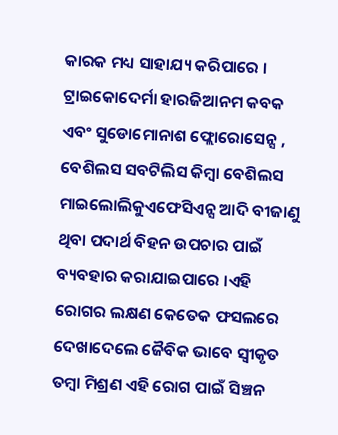କାରକ ମଧ୍ୟ ସାହାଯ୍ୟ କରିପାରେ । ଟ୍ରାଇକୋଦେର୍ମା ହାରଜିଆନମ କବକ ଏବଂ ସୁଡୋମୋନାଶ ଫ୍ଲୋରୋସେନ୍ସ , ବେଶିଲସ ସବଟିଲିସ କିମ୍ବା ବେଶିଲସ ମାଇଲୋଲିକୁଏଫେସିଏନ୍ସ ଆଦି ବୀଜାଣୁ ଥିବା ପଦାର୍ଥ ବିହନ ଉପଚାର ପାଇଁ ବ୍ୟବହାର କରାଯାଇପାରେ ।ଏହି ରୋଗର ଲକ୍ଷଣ କେତେକ ଫସଲରେ ଦେଖାଦେଲେ ଜୈବିକ ଭାବେ ସ୍ଵୀକୃତ ତମ୍ବା ମିଶ୍ରଣ ଏହି ରୋଗ ପାଇଁ ସିଞ୍ଚନ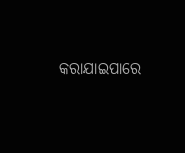କରାଯାଇପାରେ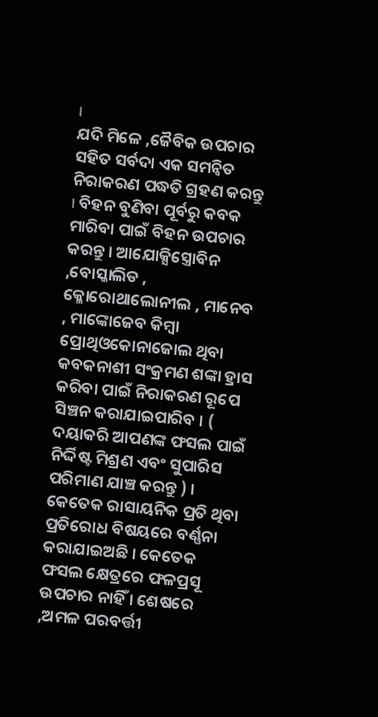।
ଯଦି ମିଳେ ,ଜୈବିକ ଉପଚାର ସହିତ ସର୍ବଦା ଏକ ସମନ୍ଵିତ ନିରାକରଣ ପଦ୍ଧତି ଗ୍ରହଣ କରନ୍ତୁ । ବିହନ ବୁଣିବା ପୂର୍ବରୁ କବକ ମାରିବା ପାଇଁ ବିହନ ଉପଚାର କରନ୍ତୁ । ଆଯୋକ୍ସିସ୍ତ୍ରୋବିନ ,ବୋସ୍କାଲିଡ , କ୍ଳୋରୋଥାଲୋନୀଲ , ମାନେବ , ମାଙ୍କୋଜେବ କିମ୍ବା ପ୍ରୋଥିଓକୋନାଜୋଲ ଥିବା କବକନାଶୀ ସଂକ୍ରମଣ ଶଙ୍କା ହ୍ରାସ କରିବା ପାଇଁ ନିରାକରଣ ରୂପେ ସିଞ୍ଚନ କରାଯାଇପାରିବ । ( ଦୟାକରି ଆପଣଙ୍କ ଫସଲ ପାଇଁ ନିର୍ଦ୍ଦିଷ୍ଟ ମିଶ୍ରଣ ଏବଂ ସୁପାରିସ ପରିମାଣ ଯାଞ୍ଚ କରନ୍ତୁ ) । କେତେକ ରାସାୟନିକ ପ୍ରତି ଥିବା ପ୍ରତିରୋଧ ବିଷୟରେ ବର୍ଣ୍ଣନା କରାଯାଇଅଛି । କେତେକ ଫସଲ କ୍ଷେତ୍ରରେ ଫଳପ୍ରସୂ ଉପଚାର ନାହିଁ । ଶେଷରେ ,ଅମଳ ପରବର୍ତ୍ତୀ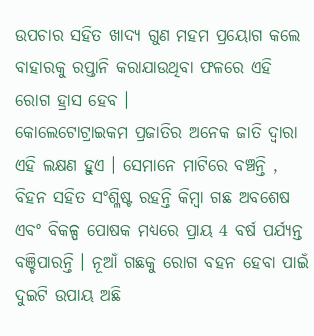ଉପଚାର ସହିତ ଖାଦ୍ୟ ଗୁଣ ମହମ ପ୍ରୟୋଗ କଲେ ବାହାରକୁ ରପ୍ତାନି କରାଯାଉଥିବା ଫଳରେ ଏହି ରୋଗ ହ୍ରାସ ହେବ ।
କୋଲେଟୋଟ୍ରାଇକମ ପ୍ରଜାତିର ଅନେକ ଜାତି ଦ୍ଵାରା ଏହି ଲକ୍ଷଣ ହୁଏ । ସେମାନେ ମାଟିରେ ବଞ୍ଚନ୍ତି , ବିହନ ସହିତ ସଂଶ୍ଳିଷ୍ଟ ରହନ୍ତି କିମ୍ବା ଗଛ ଅବଶେଷ ଏବଂ ବିକଳ୍ପ ପୋଷକ ମଧ୍ୟରେ ପ୍ରାୟ 4 ବର୍ଷ ପର୍ଯ୍ୟନ୍ତ ବଞ୍ଚିପାରନ୍ତି । ନୂଆଁ ଗଛକୁ ରୋଗ ବହନ ହେବା ପାଇଁ ଦୁଇଟି ଉପାୟ ଅଛି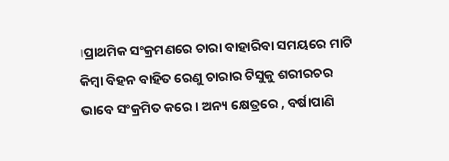।ପ୍ରାଥମିକ ସଂକ୍ରମଣରେ ଚାରା ବାହାରିବା ସମୟରେ ମାଟି କିମ୍ବା ବିହନ ବାହିତ ରେଣୁ ଚାରାର ଟିସୁକୁ ଶରୀରଚର ଭାବେ ସଂକ୍ରମିତ କରେ । ଅନ୍ୟ କ୍ଷେତ୍ରରେ , ବର୍ଷାପାଣି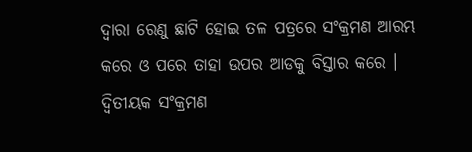ଦ୍ଵାରା ରେଣୁ ଛାଟି ହୋଇ ତଳ ପତ୍ରରେ ସଂକ୍ରମଣ ଆରମ୍ଭ କରେ ଓ ପରେ ତାହା ଉପର ଆଡକୁ ବିସ୍ତାର କରେ । ଦ୍ଵିତୀୟକ ସଂକ୍ରମଣ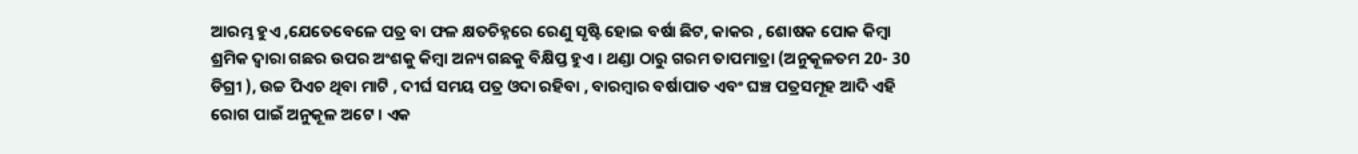ଆରମ୍ଭ ହୁଏ ,ଯେତେବେଳେ ପତ୍ର ବା ଫଳ କ୍ଷତଚିହ୍ନରେ ରେଣୁ ସୃଷ୍ଟି ହୋଇ ବର୍ଷା ଛିଟ, କାକର , ଶୋଷକ ପୋକ କିମ୍ବା ଶ୍ରମିକ ଦ୍ଵାରା ଗଛର ଉପର ଅଂଶକୁ କିମ୍ବା ଅନ୍ୟ ଗଛକୁ ବିକ୍ଷିପ୍ତ ହୁଏ । ଥଣ୍ଡା ଠାରୁ ଗରମ ତାପମାତ୍ରା (ଅନୁକୂଳତମ 20- 30 ଡିଗ୍ରୀ ), ଉଚ୍ଚ ପିଏଚ ଥିବା ମାଟି , ଦୀର୍ଘ ସମୟ ପତ୍ର ଓଦା ରହିବା , ବାରମ୍ବାର ବର୍ଷାପାତ ଏବଂ ଘଞ୍ଚ ପତ୍ରସମୂହ ଆଦି ଏହି ରୋଗ ପାଇଁ ଅନୁକୂଳ ଅଟେ । ଏକ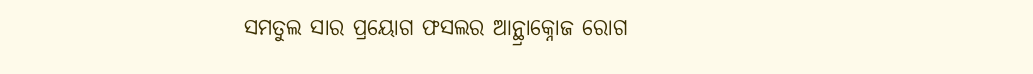ସମତୁଲ ସାର ପ୍ରୟୋଗ ଫସଲର ଆନ୍ଥ୍ରାକ୍ନୋଜ ରୋଗ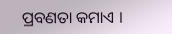ପ୍ରବଣତା କମାଏ ।